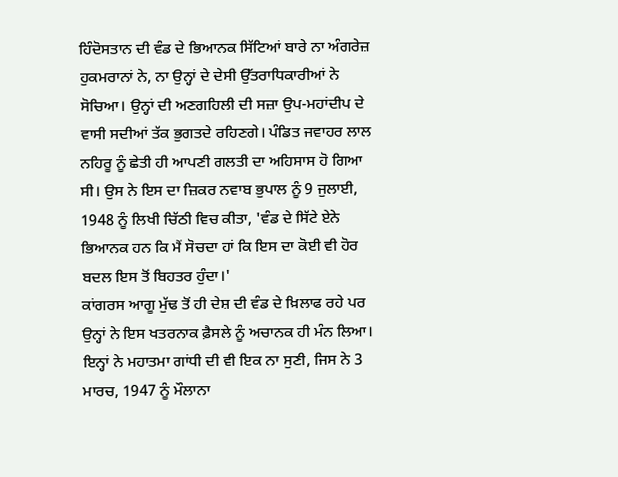ਹਿੰਦੋਸਤਾਨ ਦੀ ਵੰਡ ਦੇ ਭਿਆਨਕ ਸਿੱਟਿਆਂ ਬਾਰੇ ਨਾ ਅੰਗਰੇਜ਼ ਹੁਕਮਰਾਨਾਂ ਨੇ, ਨਾ ਉਨ੍ਹਾਂ ਦੇ ਦੇਸੀ ਉੱਤਰਾਧਿਕਾਰੀਆਂ ਨੇ ਸੋਚਿਆ। ਉਨ੍ਹਾਂ ਦੀ ਅਣਗਹਿਲੀ ਦੀ ਸਜ਼ਾ ਉਪ-ਮਹਾਂਦੀਪ ਦੇ ਵਾਸੀ ਸਦੀਆਂ ਤੱਕ ਭੁਗਤਦੇ ਰਹਿਣਗੇ। ਪੰਡਿਤ ਜਵਾਹਰ ਲਾਲ ਨਹਿਰੂ ਨੂੰ ਛੇਤੀ ਹੀ ਆਪਣੀ ਗਲਤੀ ਦਾ ਅਹਿਸਾਸ ਹੋ ਗਿਆ ਸੀ। ਉਸ ਨੇ ਇਸ ਦਾ ਜ਼ਿਕਰ ਨਵਾਬ ਭੁਪਾਲ ਨੂੰ 9 ਜੁਲਾਈ, 1948 ਨੂੰ ਲਿਖੀ ਚਿੱਠੀ ਵਿਚ ਕੀਤਾ, 'ਵੰਡ ਦੇ ਸਿੱਟੇ ਏਨੇ ਭਿਆਨਕ ਹਨ ਕਿ ਮੈਂ ਸੋਚਦਾ ਹਾਂ ਕਿ ਇਸ ਦਾ ਕੋਈ ਵੀ ਹੋਰ ਬਦਲ ਇਸ ਤੋਂ ਬਿਹਤਰ ਹੁੰਦਾ।'
ਕਾਂਗਰਸ ਆਗੂ ਮੁੱਢ ਤੋਂ ਹੀ ਦੇਸ਼ ਦੀ ਵੰਡ ਦੇ ਖ਼ਿਲਾਫ ਰਹੇ ਪਰ ਉਨ੍ਹਾਂ ਨੇ ਇਸ ਖਤਰਨਾਕ ਫ਼ੈਸਲੇ ਨੂੰ ਅਚਾਨਕ ਹੀ ਮੰਨ ਲਿਆ। ਇਨ੍ਹਾਂ ਨੇ ਮਹਾਤਮਾ ਗਾਂਧੀ ਦੀ ਵੀ ਇਕ ਨਾ ਸੁਣੀ, ਜਿਸ ਨੇ 3 ਮਾਰਚ, 1947 ਨੂੰ ਮੌਲਾਨਾ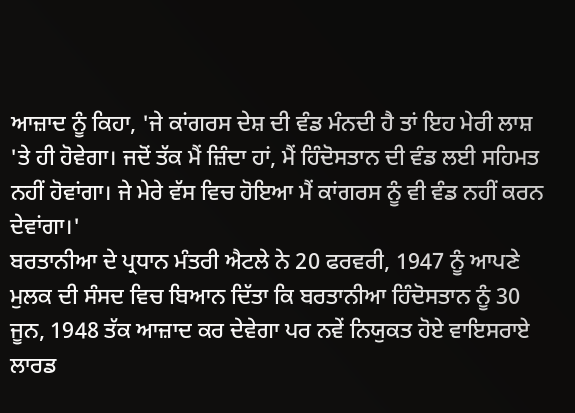ਆਜ਼ਾਦ ਨੂੰ ਕਿਹਾ, 'ਜੇ ਕਾਂਗਰਸ ਦੇਸ਼ ਦੀ ਵੰਡ ਮੰਨਦੀ ਹੈ ਤਾਂ ਇਹ ਮੇਰੀ ਲਾਸ਼ 'ਤੇ ਹੀ ਹੋਵੇਗਾ। ਜਦੋਂ ਤੱਕ ਮੈਂ ਜ਼ਿੰਦਾ ਹਾਂ, ਮੈਂ ਹਿੰਦੋਸਤਾਨ ਦੀ ਵੰਡ ਲਈ ਸਹਿਮਤ ਨਹੀਂ ਹੋਵਾਂਗਾ। ਜੇ ਮੇਰੇ ਵੱਸ ਵਿਚ ਹੋਇਆ ਮੈਂ ਕਾਂਗਰਸ ਨੂੰ ਵੀ ਵੰਡ ਨਹੀਂ ਕਰਨ ਦੇਵਾਂਗਾ।'
ਬਰਤਾਨੀਆ ਦੇ ਪ੍ਰਧਾਨ ਮੰਤਰੀ ਐਟਲੇ ਨੇ 20 ਫਰਵਰੀ, 1947 ਨੂੰ ਆਪਣੇ ਮੁਲਕ ਦੀ ਸੰਸਦ ਵਿਚ ਬਿਆਨ ਦਿੱਤਾ ਕਿ ਬਰਤਾਨੀਆ ਹਿੰਦੋਸਤਾਨ ਨੂੰ 30 ਜੂਨ, 1948 ਤੱਕ ਆਜ਼ਾਦ ਕਰ ਦੇਵੇਗਾ ਪਰ ਨਵੇਂ ਨਿਯੁਕਤ ਹੋਏ ਵਾਇਸਰਾਏ ਲਾਰਡ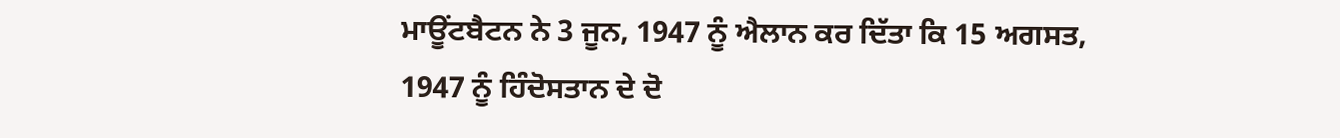ਮਾਊਂਟਬੈਟਨ ਨੇ 3 ਜੂਨ, 1947 ਨੂੰ ਐਲਾਨ ਕਰ ਦਿੱਤਾ ਕਿ 15 ਅਗਸਤ, 1947 ਨੂੰ ਹਿੰਦੋਸਤਾਨ ਦੇ ਦੋ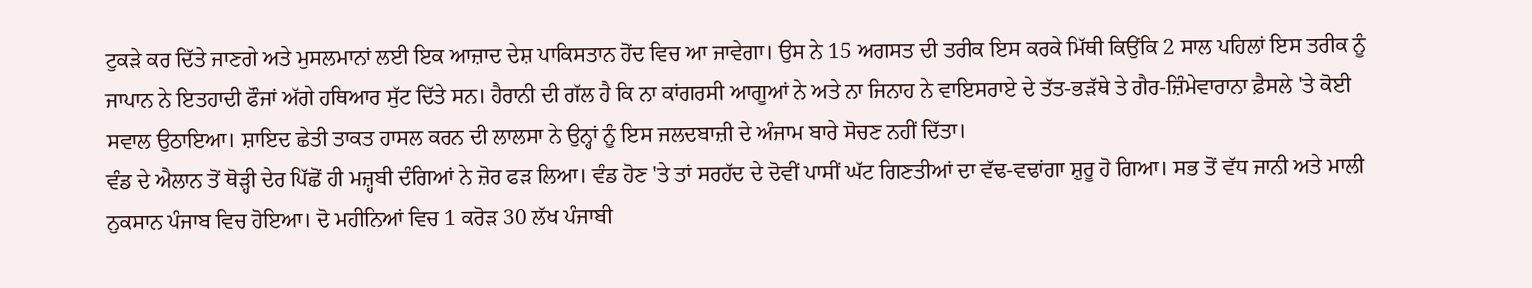ਟੁਕੜੇ ਕਰ ਦਿੱਤੇ ਜਾਣਗੇ ਅਤੇ ਮੁਸਲਮਾਨਾਂ ਲਈ ਇਕ ਆਜ਼ਾਦ ਦੇਸ਼ ਪਾਕਿਸਤਾਨ ਹੋਂਦ ਵਿਚ ਆ ਜਾਵੇਗਾ। ਉਸ ਨੇ 15 ਅਗਸਤ ਦੀ ਤਰੀਕ ਇਸ ਕਰਕੇ ਮਿੱਥੀ ਕਿਉਂਕਿ 2 ਸਾਲ ਪਹਿਲਾਂ ਇਸ ਤਰੀਕ ਨੂੰ ਜਾਪਾਨ ਨੇ ਇਤਹਾਦੀ ਫੌਜਾਂ ਅੱਗੇ ਹਥਿਆਰ ਸੁੱਟ ਦਿੱਤੇ ਸਨ। ਹੈਰਾਨੀ ਦੀ ਗੱਲ ਹੈ ਕਿ ਨਾ ਕਾਂਗਰਸੀ ਆਗੂਆਂ ਨੇ ਅਤੇ ਨਾ ਜਿਨਾਹ ਨੇ ਵਾਇਸਰਾਏ ਦੇ ਤੱਤ-ਭੜੱਥੇ ਤੇ ਗੈਰ-ਜ਼ਿੰਮੇਵਾਰਾਨਾ ਫ਼ੈਸਲੇ 'ਤੇ ਕੋਈ ਸਵਾਲ ਉਠਾਇਆ। ਸ਼ਾਇਦ ਛੇਤੀ ਤਾਕਤ ਹਾਸਲ ਕਰਨ ਦੀ ਲਾਲਸਾ ਨੇ ਉਨ੍ਹਾਂ ਨੂੰ ਇਸ ਜਲਦਬਾਜ਼ੀ ਦੇ ਅੰਜਾਮ ਬਾਰੇ ਸੋਚਣ ਨਹੀਂ ਦਿੱਤਾ।
ਵੰਡ ਦੇ ਐਲਾਨ ਤੋਂ ਥੋੜ੍ਹੀ ਦੇਰ ਪਿੱਛੋਂ ਹੀ ਮਜ਼੍ਹਬੀ ਦੰਗਿਆਂ ਨੇ ਜ਼ੋਰ ਫੜ ਲਿਆ। ਵੰਡ ਹੋਣ 'ਤੇ ਤਾਂ ਸਰਹੱਦ ਦੇ ਦੋਵੀਂ ਪਾਸੀਂ ਘੱਟ ਗਿਣਤੀਆਂ ਦਾ ਵੱਢ-ਵਢਾਂਗਾ ਸ਼ੁਰੂ ਹੋ ਗਿਆ। ਸਭ ਤੋਂ ਵੱਧ ਜਾਨੀ ਅਤੇ ਮਾਲੀ ਨੁਕਸਾਨ ਪੰਜਾਬ ਵਿਚ ਹੋਇਆ। ਦੋ ਮਹੀਨਿਆਂ ਵਿਚ 1 ਕਰੋੜ 30 ਲੱਖ ਪੰਜਾਬੀ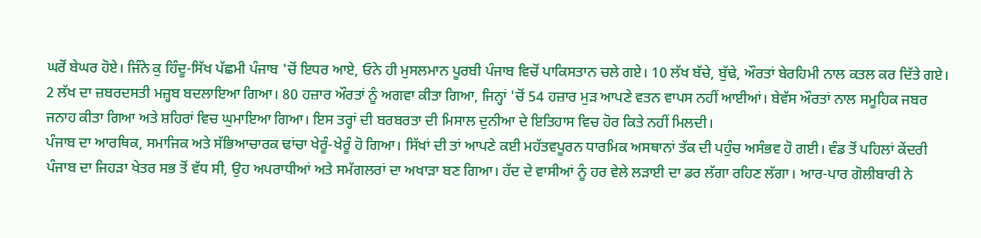ਘਰੋਂ ਬੇਘਰ ਹੋਏ। ਜਿੰਨੇ ਕੁ ਹਿੰਦੂ-ਸਿੱਖ ਪੱਛਮੀ ਪੰਜਾਬ 'ਚੋਂ ਇਧਰ ਆਏ, ਓਨੇ ਹੀ ਮੁਸਲਮਾਨ ਪੂਰਬੀ ਪੰਜਾਬ ਵਿਚੋਂ ਪਾਕਿਸਤਾਨ ਚਲੇ ਗਏ। 10 ਲੱਖ ਬੱਚੇ, ਬੁੱਢੇ, ਔਰਤਾਂ ਬੇਰਹਿਮੀ ਨਾਲ ਕਤਲ ਕਰ ਦਿੱਤੇ ਗਏ। 2 ਲੱਖ ਦਾ ਜ਼ਬਰਦਸਤੀ ਮਜ਼੍ਹਬ ਬਦਲਾਇਆ ਗਿਆ। 80 ਹਜ਼ਾਰ ਔਰਤਾਂ ਨੂੰ ਅਗਵਾ ਕੀਤਾ ਗਿਆ, ਜਿਨ੍ਹਾਂ 'ਚੋਂ 54 ਹਜ਼ਾਰ ਮੁੜ ਆਪਣੇ ਵਤਨ ਵਾਪਸ ਨਹੀਂ ਆਈਆਂ। ਬੇਵੱਸ ਔਰਤਾਂ ਨਾਲ ਸਮੂਹਿਕ ਜਬਰ ਜਨਾਹ ਕੀਤਾ ਗਿਆ ਅਤੇ ਸ਼ਹਿਰਾਂ ਵਿਚ ਘੁਮਾਇਆ ਗਿਆ। ਇਸ ਤਰ੍ਹਾਂ ਦੀ ਬਰਬਰਤਾ ਦੀ ਮਿਸਾਲ ਦੁਨੀਆ ਦੇ ਇਤਿਹਾਸ ਵਿਚ ਹੋਰ ਕਿਤੇ ਨਹੀਂ ਮਿਲਦੀ।
ਪੰਜਾਬ ਦਾ ਆਰਥਿਕ, ਸਮਾਜਿਕ ਅਤੇ ਸੱਭਿਆਚਾਰਕ ਢਾਂਚਾ ਖੇਰੂੰ-ਖੇਰੂੰ ਹੋ ਗਿਆ। ਸਿੱਖਾਂ ਦੀ ਤਾਂ ਆਪਣੇ ਕਈ ਮਹੱਤਵਪੂਰਨ ਧਾਰਮਿਕ ਅਸਥਾਨਾਂ ਤੱਕ ਦੀ ਪਹੁੰਚ ਅਸੰਭਵ ਹੋ ਗਈ। ਵੰਡ ਤੋਂ ਪਹਿਲਾਂ ਕੇਂਦਰੀ ਪੰਜਾਬ ਦਾ ਜਿਹੜਾ ਖੇਤਰ ਸਭ ਤੋਂ ਵੱਧ ਸੀ, ਉਹ ਅਪਰਾਧੀਆਂ ਅਤੇ ਸਮੱਗਲਰਾਂ ਦਾ ਅਖਾੜਾ ਬਣ ਗਿਆ। ਹੱਦ ਦੇ ਵਾਸੀਆਂ ਨੂੰ ਹਰ ਵੇਲੇ ਲੜਾਈ ਦਾ ਡਰ ਲੱਗਾ ਰਹਿਣ ਲੱਗਾ। ਆਰ-ਪਾਰ ਗੋਲੀਬਾਰੀ ਨੇ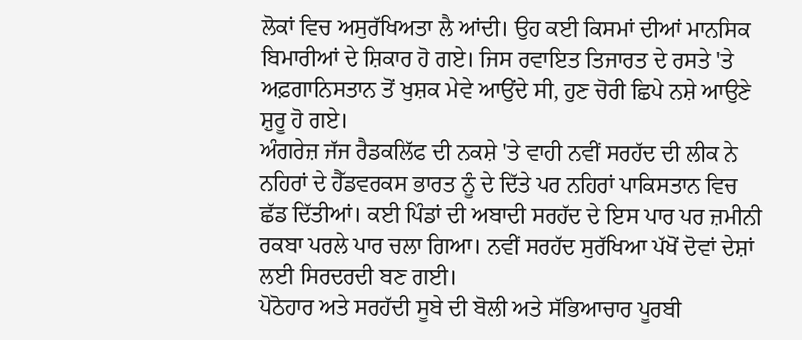ਲੋਕਾਂ ਵਿਚ ਅਸੁਰੱਖਿਅਤਾ ਲੈ ਆਂਦੀ। ਉਹ ਕਈ ਕਿਸਮਾਂ ਦੀਆਂ ਮਾਨਸਿਕ ਬਿਮਾਰੀਆਂ ਦੇ ਸ਼ਿਕਾਰ ਹੋ ਗਏ। ਜਿਸ ਰਵਾਇਤ ਤਿਜਾਰਤ ਦੇ ਰਸਤੇ 'ਤੇ ਅਫ਼ਗਾਨਿਸਤਾਨ ਤੋਂ ਖੁਸ਼ਕ ਮੇਵੇ ਆਉਂਦੇ ਸੀ, ਹੁਣ ਚੋਰੀ ਛਿਪੇ ਨਸ਼ੇ ਆਉਣੇ ਸ਼ੁਰੂ ਹੋ ਗਏ।
ਅੰਗਰੇਜ਼ ਜੱਜ ਰੈਡਕਲਿੱਫ ਦੀ ਨਕਸ਼ੇ 'ਤੇ ਵਾਹੀ ਨਵੀਂ ਸਰਹੱਦ ਦੀ ਲੀਕ ਨੇ ਨਹਿਰਾਂ ਦੇ ਹੈੱਡਵਰਕਸ ਭਾਰਤ ਨੂੰ ਦੇ ਦਿੱਤੇ ਪਰ ਨਹਿਰਾਂ ਪਾਕਿਸਤਾਨ ਵਿਚ ਛੱਡ ਦਿੱਤੀਆਂ। ਕਈ ਪਿੰਡਾਂ ਦੀ ਅਬਾਦੀ ਸਰਹੱਦ ਦੇ ਇਸ ਪਾਰ ਪਰ ਜ਼ਮੀਨੀ ਰਕਬਾ ਪਰਲੇ ਪਾਰ ਚਲਾ ਗਿਆ। ਨਵੀਂ ਸਰਹੱਦ ਸੁਰੱਖਿਆ ਪੱਖੋਂ ਦੋਵਾਂ ਦੇਸ਼ਾਂ ਲਈ ਸਿਰਦਰਦੀ ਬਣ ਗਈ।
ਪੋਠੋਹਾਰ ਅਤੇ ਸਰਹੱਦੀ ਸੂਬੇ ਦੀ ਬੋਲੀ ਅਤੇ ਸੱਭਿਆਚਾਰ ਪੂਰਬੀ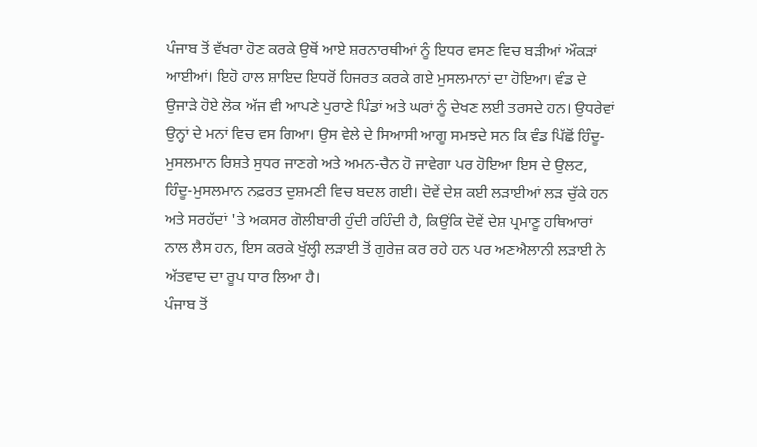ਪੰਜਾਬ ਤੋਂ ਵੱਖਰਾ ਹੋਣ ਕਰਕੇ ਉਥੋਂ ਆਏ ਸ਼ਰਨਾਰਥੀਆਂ ਨੂੰ ਇਧਰ ਵਸਣ ਵਿਚ ਬੜੀਆਂ ਔਕੜਾਂ ਆਈਆਂ। ਇਹੋ ਹਾਲ ਸ਼ਾਇਦ ਇਧਰੋਂ ਹਿਜਰਤ ਕਰਕੇ ਗਏ ਮੁਸਲਮਾਨਾਂ ਦਾ ਹੋਇਆ। ਵੰਡ ਦੇ ਉਜਾੜੇ ਹੋਏ ਲੋਕ ਅੱਜ ਵੀ ਆਪਣੇ ਪੁਰਾਣੇ ਪਿੰਡਾਂ ਅਤੇ ਘਰਾਂ ਨੂੰ ਦੇਖਣ ਲਈ ਤਰਸਦੇ ਹਨ। ਉਧਰੇਵਾਂ ਉਨ੍ਹਾਂ ਦੇ ਮਨਾਂ ਵਿਚ ਵਸ ਗਿਆ। ਉਸ ਵੇਲੇ ਦੇ ਸਿਆਸੀ ਆਗੂ ਸਮਝਦੇ ਸਨ ਕਿ ਵੰਡ ਪਿੱਛੋਂ ਹਿੰਦੂ-ਮੁਸਲਮਾਨ ਰਿਸ਼ਤੇ ਸੁਧਰ ਜਾਣਗੇ ਅਤੇ ਅਮਨ-ਚੈਨ ਹੋ ਜਾਵੇਗਾ ਪਰ ਹੋਇਆ ਇਸ ਦੇ ਉਲਟ, ਹਿੰਦੂ-ਮੁਸਲਮਾਨ ਨਫ਼ਰਤ ਦੁਸ਼ਮਣੀ ਵਿਚ ਬਦਲ ਗਈ। ਦੋਵੇਂ ਦੇਸ਼ ਕਈ ਲੜਾਈਆਂ ਲੜ ਚੁੱਕੇ ਹਨ ਅਤੇ ਸਰਹੱਦਾਂ 'ਤੇ ਅਕਸਰ ਗੋਲੀਬਾਰੀ ਹੁੰਦੀ ਰਹਿੰਦੀ ਹੈ, ਕਿਉਂਕਿ ਦੋਵੇਂ ਦੇਸ਼ ਪ੍ਰਮਾਣੂ ਹਥਿਆਰਾਂ ਨਾਲ ਲੈਸ ਹਨ, ਇਸ ਕਰਕੇ ਖੁੱਲ੍ਹੀ ਲੜਾਈ ਤੋਂ ਗੁਰੇਜ਼ ਕਰ ਰਹੇ ਹਨ ਪਰ ਅਣਐਲਾਨੀ ਲੜਾਈ ਨੇ ਅੱਤਵਾਦ ਦਾ ਰੂਪ ਧਾਰ ਲਿਆ ਹੈ।
ਪੰਜਾਬ ਤੋਂ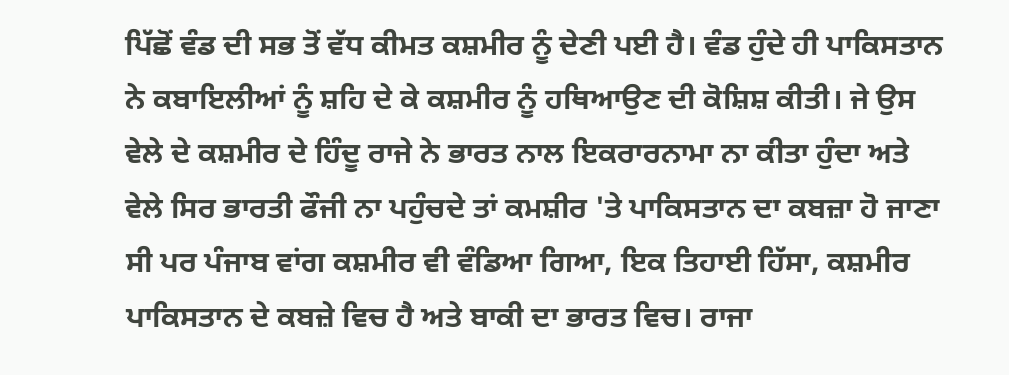ਪਿੱਛੋਂ ਵੰਡ ਦੀ ਸਭ ਤੋਂ ਵੱਧ ਕੀਮਤ ਕਸ਼ਮੀਰ ਨੂੰ ਦੇਣੀ ਪਈ ਹੈ। ਵੰਡ ਹੁੰਦੇ ਹੀ ਪਾਕਿਸਤਾਨ ਨੇ ਕਬਾਇਲੀਆਂ ਨੂੰ ਸ਼ਹਿ ਦੇ ਕੇ ਕਸ਼ਮੀਰ ਨੂੰ ਹਥਿਆਉਣ ਦੀ ਕੋਸ਼ਿਸ਼ ਕੀਤੀ। ਜੇ ਉਸ ਵੇਲੇ ਦੇ ਕਸ਼ਮੀਰ ਦੇ ਹਿੰਦੂ ਰਾਜੇ ਨੇ ਭਾਰਤ ਨਾਲ ਇਕਰਾਰਨਾਮਾ ਨਾ ਕੀਤਾ ਹੁੰਦਾ ਅਤੇ ਵੇਲੇ ਸਿਰ ਭਾਰਤੀ ਫੌਜੀ ਨਾ ਪਹੁੰਚਦੇ ਤਾਂ ਕਮਸ਼ੀਰ 'ਤੇ ਪਾਕਿਸਤਾਨ ਦਾ ਕਬਜ਼ਾ ਹੋ ਜਾਣਾ ਸੀ ਪਰ ਪੰਜਾਬ ਵਾਂਗ ਕਸ਼ਮੀਰ ਵੀ ਵੰਡਿਆ ਗਿਆ, ਇਕ ਤਿਹਾਈ ਹਿੱਸਾ, ਕਸ਼ਮੀਰ ਪਾਕਿਸਤਾਨ ਦੇ ਕਬਜ਼ੇ ਵਿਚ ਹੈ ਅਤੇ ਬਾਕੀ ਦਾ ਭਾਰਤ ਵਿਚ। ਰਾਜਾ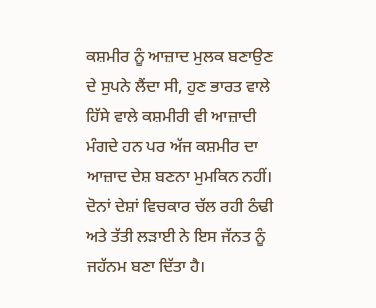ਕਸ਼ਮੀਰ ਨੂੰ ਆਜ਼ਾਦ ਮੁਲਕ ਬਣਾਉਣ ਦੇ ਸੁਪਨੇ ਲੈਂਦਾ ਸੀ, ਹੁਣ ਭਾਰਤ ਵਾਲੇ ਹਿੱਸੇ ਵਾਲੇ ਕਸ਼ਮੀਰੀ ਵੀ ਆਜ਼ਾਦੀ ਮੰਗਦੇ ਹਨ ਪਰ ਅੱਜ ਕਸ਼ਮੀਰ ਦਾ ਆਜ਼ਾਦ ਦੇਸ਼ ਬਣਨਾ ਮੁਮਕਿਨ ਨਹੀਂ। ਦੋਨਾਂ ਦੇਸ਼ਾਂ ਵਿਚਕਾਰ ਚੱਲ ਰਹੀ ਠੰਢੀ ਅਤੇ ਤੱਤੀ ਲੜਾਈ ਨੇ ਇਸ ਜੱਨਤ ਨੂੰ ਜਹੱਨਮ ਬਣਾ ਦਿੱਤਾ ਹੈ।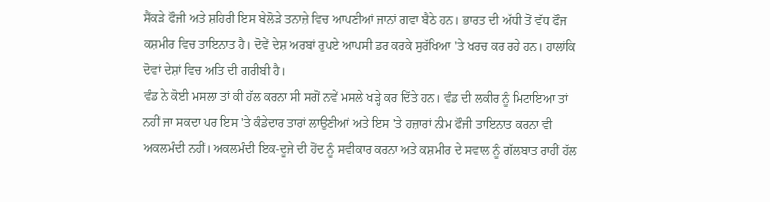ਸੈਂਕੜੇ ਫੌਜੀ ਅਤੇ ਸ਼ਹਿਰੀ ਇਸ ਬੇਲੋੜੇ ਤਨਾਜ਼ੇ ਵਿਚ ਆਪਣੀਆਂ ਜਾਨਾਂ ਗਵਾ ਬੈਠੇ ਹਨ। ਭਾਰਤ ਦੀ ਅੱਧੀ ਤੋਂ ਵੱਧ ਫੌਜ ਕਸ਼ਮੀਰ ਵਿਚ ਤਾਇਨਾਤ ਹੈ। ਦੋਵੇਂ ਦੇਸ਼ ਅਰਬਾਂ ਰੁਪਏ ਆਪਸੀ ਡਰ ਕਰਕੇ ਸੁਰੱਖਿਆ 'ਤੇ ਖਰਚ ਕਰ ਰਹੇ ਹਨ। ਹਾਲਾਂਕਿ ਦੋਵਾਂ ਦੇਸ਼ਾਂ ਵਿਚ ਅਤਿ ਦੀ ਗਰੀਬੀ ਹੈ।
ਵੰਡ ਨੇ ਕੋਈ ਮਸਲਾ ਤਾਂ ਕੀ ਹੱਲ ਕਰਨਾ ਸੀ ਸਗੋਂ ਨਵੇਂ ਮਸਲੇ ਖੜ੍ਹੇ ਕਰ ਦਿੱਤੇ ਹਨ। ਵੰਡ ਦੀ ਲਕੀਰ ਨੂੰ ਮਿਟਾਇਆ ਤਾਂ ਨਹੀਂ ਜਾ ਸਕਦਾ ਪਰ ਇਸ 'ਤੇ ਕੰਡੇਦਾਰ ਤਾਰਾਂ ਲਾਉਣੀਆਂ ਅਤੇ ਇਸ 'ਤੇ ਹਜ਼ਾਰਾਂ ਨੀਮ ਫੌਜੀ ਤਾਇਨਾਤ ਕਰਨਾ ਵੀ ਅਕਲਮੰਦੀ ਨਹੀਂ। ਅਕਲਮੰਦੀ ਇਕ-ਦੂਜੇ ਦੀ ਹੋਂਦ ਨੂੰ ਸਵੀਕਾਰ ਕਰਨਾ ਅਤੇ ਕਸ਼ਮੀਰ ਦੇ ਸਵਾਲ ਨੂੰ ਗੱਲਬਾਤ ਰਾਹੀਂ ਹੱਲ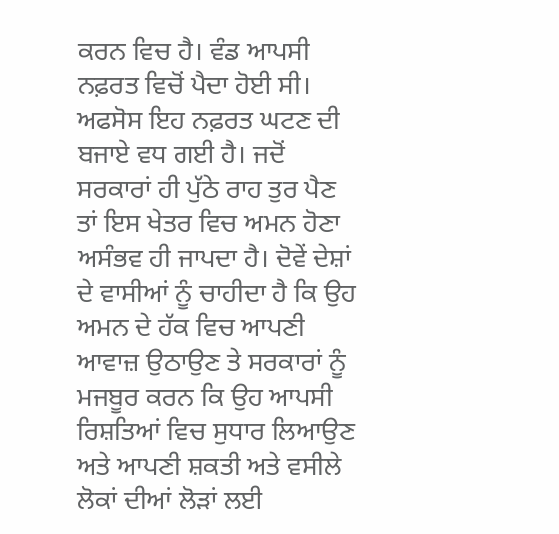ਕਰਨ ਵਿਚ ਹੈ। ਵੰਡ ਆਪਸੀ ਨਫ਼ਰਤ ਵਿਚੋਂ ਪੈਦਾ ਹੋਈ ਸੀ। ਅਫਸੋਸ ਇਹ ਨਫ਼ਰਤ ਘਟਣ ਦੀ ਬਜਾਏ ਵਧ ਗਈ ਹੈ। ਜਦੋਂ ਸਰਕਾਰਾਂ ਹੀ ਪੁੱਠੇ ਰਾਹ ਤੁਰ ਪੈਣ ਤਾਂ ਇਸ ਖੇਤਰ ਵਿਚ ਅਮਨ ਹੋਣਾ ਅਸੰਭਵ ਹੀ ਜਾਪਦਾ ਹੈ। ਦੋਵੇਂ ਦੇਸ਼ਾਂ ਦੇ ਵਾਸੀਆਂ ਨੂੰ ਚਾਹੀਦਾ ਹੈ ਕਿ ਉਹ ਅਮਨ ਦੇ ਹੱਕ ਵਿਚ ਆਪਣੀ ਆਵਾਜ਼ ਉਠਾਉਣ ਤੇ ਸਰਕਾਰਾਂ ਨੂੰ ਮਜਬੂਰ ਕਰਨ ਕਿ ਉਹ ਆਪਸੀ ਰਿਸ਼ਤਿਆਂ ਵਿਚ ਸੁਧਾਰ ਲਿਆਉਣ ਅਤੇ ਆਪਣੀ ਸ਼ਕਤੀ ਅਤੇ ਵਸੀਲੇ ਲੋਕਾਂ ਦੀਆਂ ਲੋੜਾਂ ਲਈ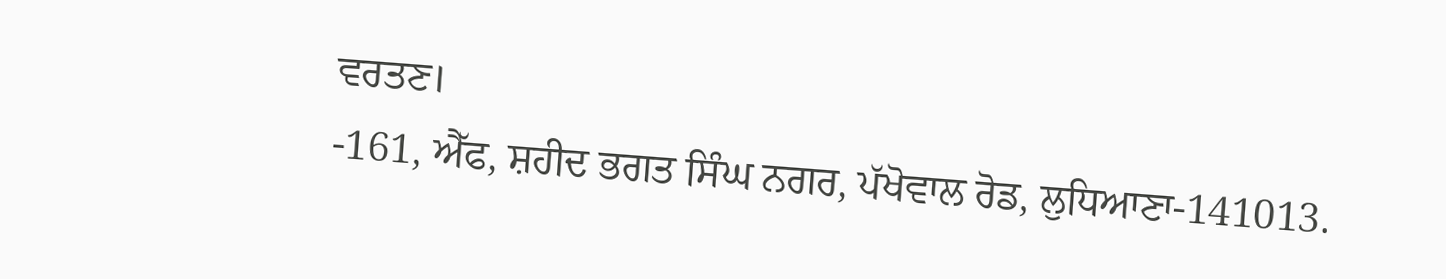ਵਰਤਣ।
-161, ਐੱਫ, ਸ਼ਹੀਦ ਭਗਤ ਸਿੰਘ ਨਗਰ, ਪੱਖੋਵਾਲ ਰੋਡ, ਲੁਧਿਆਣਾ-141013.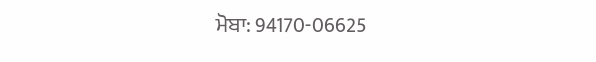ਮੋਬਾ: 94170-06625